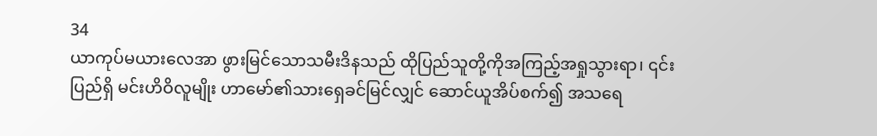34
ယာကုပ်မယားလေအာ ဖွားမြင်သောသမီးဒိနသည် ထိုပြည်သူတို့ကိုအကြည့်အရှုသွားရာ၊ ၎င်းပြည်ရှိ မင်းဟိဝိလူမျိုး ဟာမော်၏သားရှေခင်မြင်လျှင် ဆောင်ယူအိပ်စက်၍ အသရေ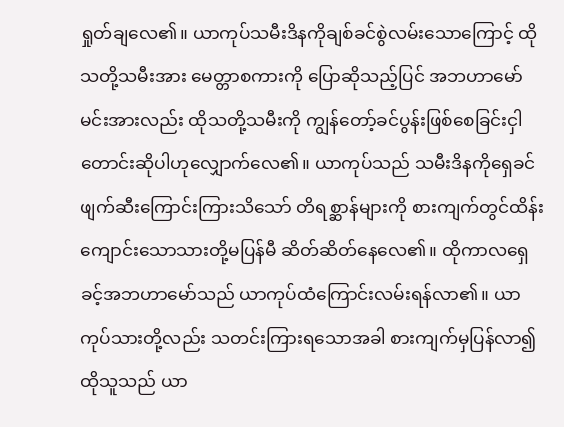ရှုတ်ချလေ၏။ ယာကုပ်သမီးဒိနကိုချစ်ခင်စွဲလမ်းသောကြောင့် ထိုသတို့သမီးအား မေတ္တာစကားကို ပြောဆိုသည့်ပြင် အဘဟာမော်မင်းအားလည်း ထိုသတို့သမီးကို ကျွန်တော့်ခင်ပွန်းဖြစ်စေခြင်းငှါ တောင်းဆိုပါဟုလျှောက်လေ၏။ ယာကုပ်သည် သမီးဒိနကိုရှေခင်ဖျက်ဆီးကြောင်းကြားသိသော် တိရစ္ဆာန်များကို စားကျက်တွင်ထိန်းကျောင်းသောသားတို့မပြန်မီ ဆိတ်ဆိတ်နေလေ၏။ ထိုကာလရှေခင့်အဘဟာမော်သည် ယာကုပ်ထံကြောင်းလမ်းရန်လာ၏။ ယာကုပ်သားတို့လည်း သတင်းကြားရသောအခါ စားကျက်မှပြန်လာ၍ ထိုသူသည် ယာ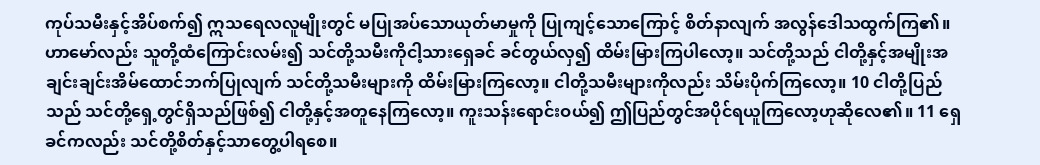ကုပ်သမီးနှင့်အိပ်စက်၍ ဣသရေလလူမျိုးတွင် မပြုအပ်သောယုတ်မာမှုကို ပြုကျင့်သောကြောင့် စိတ်နာလျက် အလွန်ဒေါသထွက်ကြ၏။ ဟာမော်လည်း သူတို့ထံကြောင်းလမ်း၍ သင်တို့သမီးကိုငါ့သားရှေခင် ခင်တွယ်လှ၍ ထိမ်းမြားကြပါလော့။ သင်တို့သည် ငါတို့နှင့်အမျိုးအချင်းချင်းအိမ်ထောင်ဘက်ပြုလျက် သင်တို့သမီးများကို ထိမ်းမြားကြလော့။ ငါတို့သမီးများကိုလည်း သိမ်းပိုက်ကြလော့။ 10 ငါတို့ပြည်သည် သင်တို့ရှေ့တွင်ရှိသည်ဖြစ်၍ ငါတို့နှင့်အတူနေကြလော့။ ကူးသန်းရောင်းဝယ်၍ ဤပြည်တွင်အပိုင်ရယူကြလော့ဟုဆိုလေ၏။ 11 ရှေခင်ကလည်း သင်တို့စိတ်နှင့်သာတွေ့ပါရစေ။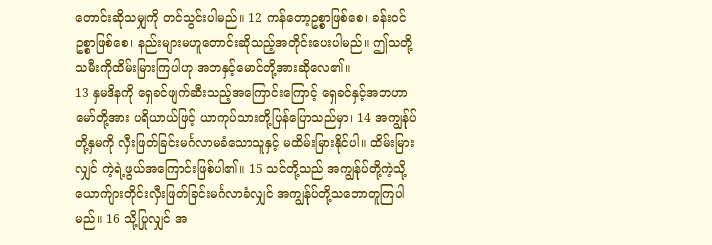တောင်းဆိုသမျှကို တင်သွင်းပါမည်။ 12 ကန်တော့ဥစ္စာဖြစ်စေ၊ ခန်းဝင်ဥစ္စာဖြစ်စေ၊ နည်းများမဟူတောင်းဆိုသည့်အတိုင်းပေးပါမည်။ ဤသတို့သမီးကိုထိမ်းမြားကြပါဟု အဘနှင့်မောင်တို့အားဆိုလေ၏။
13 နှမဒိနကို ရှေခင်ဖျက်ဆီးသည့်အကြောင်းကြောင့် ရှေခင်နှင့်အဘဟာမော်တို့အား ပရိယာယ်ဖြင့် ယာကုပ်သားတို့ပြန်ပြောသည်မှာ၊ 14 အကျွန်ုပ်တို့နှမကို လှီးဖြတ်ခြင်းမင်္ဂလာမခံသောသူနှင့် မထိမ်းမြားနိုင်ပါ။ ထိမ်းမြားလျှင် ကဲ့ရဲ့ဖွယ်အကြောင်းဖြစ်ပါ၏။ 15 သင်တို့သည် အကျွန်ုပ်တို့ကဲ့သို့ ယောက်ျားတိုင်းလှီးဖြတ်ခြင်းမင်္ဂလာခံလျှင် အကျွန်ုပ်တို့သဘောတူကြပါမည်။ 16 သို့ပြုလျှင် အ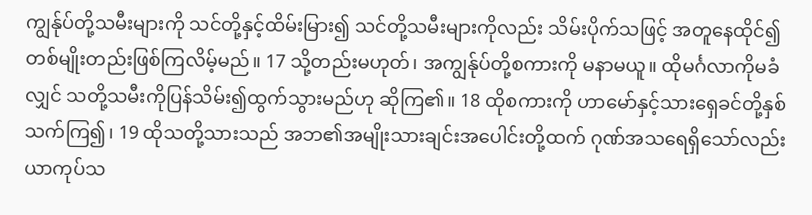ကျွန်ုပ်တို့သမီးများကို သင်တို့နှင့်ထိမ်းမြား၍ သင်တို့သမီးများကိုလည်း သိမ်းပိုက်သဖြင့် အတူနေထိုင်၍ တစ်မျိုးတည်းဖြစ်ကြလိမ့်မည်။ 17 သို့တည်းမဟုတ်၊ အကျွန်ုပ်တို့စကားကို မနာမယူ။ ထိုမင်္ဂလာကိုမခံလျှင် သတို့သမီးကိုပြန်သိမ်း၍ထွက်သွားမည်ဟု ဆိုကြ၏။ 18 ထိုစကားကို ဟာမော်နှင့်သားရှေခင်တို့နှစ်သက်ကြ၍၊ 19 ထိုသတို့သားသည် အဘ၏အမျိုးသားချင်းအပေါင်းတို့ထက် ဂုဏ်အသရေရှိသော်လည်း ယာကုပ်သ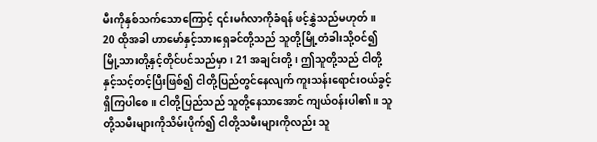မီးကိုနှစ်သက်သောကြောင့် ၎င်းမင်္ဂလာကိုခံရန် ဖင့်နွှဲသည်မဟုတ်။
20 ထိုအခါ ဟာမော်နှင့်သားရှေခင်တို့သည် သူတို့မြို့တံခါးသို့ဝင်၍ မြို့သားတို့နှင့်တိုင်ပင်သည်မှာ၊ 21 အချင်းတို့၊ ဤသူတို့သည် ငါတို့နှင့်သင့်တင့်ပြီးဖြစ်၍ ငါတို့ပြည်တွင်နေလျက် ကူးသန်းရောင်းဝယ်ခွင့်ရှိကြပါစေ။ ငါတို့ပြည်သည် သူတို့နေသာအောင် ကျယ်ဝန်းပါ၏။ သူတို့သမီးများကိုသိမ်းပိုက်၍ ငါတို့သမီးများကိုလည်း သူ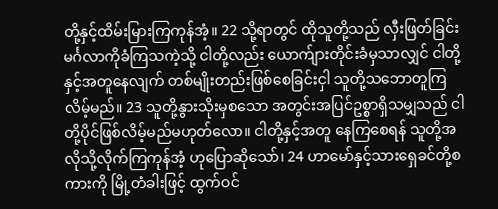တို့နှင့်ထိမ်းမြားကြကုန်အံ့။ 22 သို့ရာတွင် ထိုသူတို့သည် လှီးဖြတ်ခြင်းမင်္ဂလာကိုခံကြသကဲ့သို့ ငါတို့လည်း ယောက်ျားတိုင်းခံမှသာလျှင် ငါတို့နှင့်အတူနေလျက် တစ်မျိုးတည်းဖြစ်စေခြင်းငှါ သူတို့သဘောတူကြလိမ့်မည်။ 23 သူတို့နွားသိုးမှစသော အတွင်းအပြင်ဥစ္စာရှိသမျှသည် ငါတို့ပိုင်ဖြစ်လိမ့်မည်မဟုတ်လော။ ငါတို့နှင့်အတူ နေကြစေရန် သူတို့အလိုသို့လိုက်ကြကုန်အံ့ ဟုပြောဆိုသော်၊ 24 ဟာမော်နှင့်သားရှေခင်တို့စကားကို မြို့တံခါးဖြင့် ထွက်ဝင်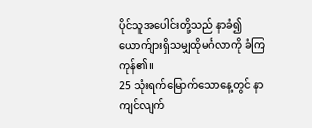ပိုင်သူအပေါင်းတို့သည် နာခံ၍ ယောက်ျားရှိသမျှထိုမင်္ဂလာကို ခံကြကုန်၏။
25 သုံးရက်မြောက်သောနေ့တွင် နာကျင်လျက်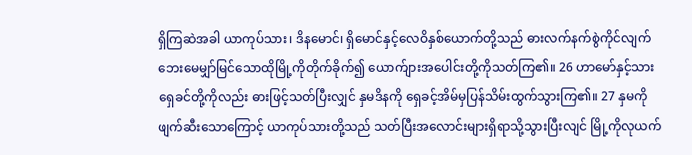ရှိကြဆဲအခါ ယာကုပ်သား၊ ဒိနမောင်၊ ရှိမောင်နှင့်လေဝိနှစ်ယောက်တို့သည် ဓားလက်နက်စွဲကိုင်လျက် ဘေးမေမျှာ်မြင်သောထိုမြို့ကိုတိုက်ခိုက်၍ ယောက်ျားအပေါင်းတို့ကိုသတ်ကြ၏။ 26 ဟာမော်နှင့်သားရှေခင်တို့ကိုလည်း ဓားဖြင့်သတ်ပြီးလျှင် နှမဒိနကို ရှေခင့်အိမ်မှပြန်သိမ်းထွက်သွားကြ၏။ 27 နှမကိုဖျက်ဆီးသောကြောင့် ယာကုပ်သားတို့သည် သတ်ပြီးအလောင်းများရှိရာသို့သွားပြီးလျင် မြို့ကိုလုယက်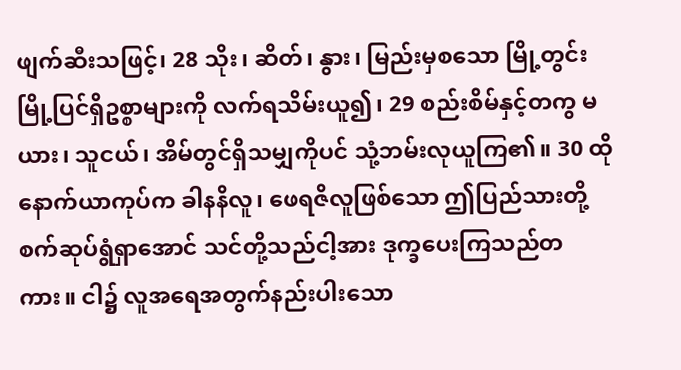ဖျက်ဆီးသဖြင့်၊ 28 သိုး၊ ဆိတ်၊ နွား၊ မြည်းမှစသော မြို့တွင်းမြို့ပြင်ရှိဥစ္စာများကို လက်ရသိမ်းယူ၍၊ 29 စည်းစိမ်နှင့်တကွ မယား၊ သူငယ်၊ အိမ်တွင်ရှိသမျှကိုပင် သုံ့ဘမ်းလုယူကြ၏။ 30 ထိုနောက်ယာကုပ်က ခါနနိလူ၊ ဖေရဇိလူဖြစ်သော ဤပြည်သားတို့စက်ဆုပ်ရွံရှာအောင် သင်တို့သည်ငါ့အား ဒုက္ခပေးကြသည်တကား။ ငါ၌ လူအရေအတွက်နည်းပါးသော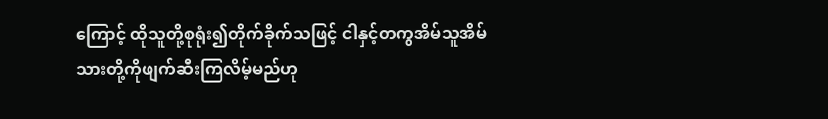ကြောင့် ထိုသူတို့စုရုံး၍တိုက်ခိုက်သဖြင့် ငါနှင့်တကွအိမ်သူအိမ်သားတို့ကိုဖျက်ဆီးကြလိမ့်မည်ဟု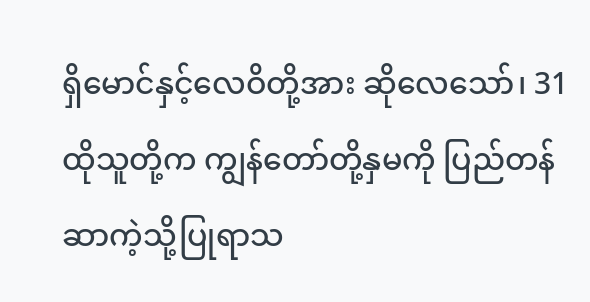ရှိမောင်နှင့်လေဝိတို့အား ဆိုလေသော်၊ 31 ထိုသူတို့က ကျွန်တော်တို့နှမကို ပြည်တန်ဆာကဲ့သို့ပြုရာသ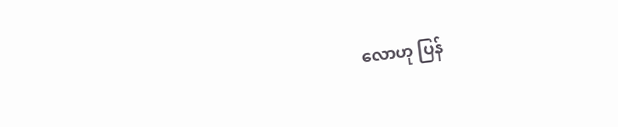လောဟု ပြန်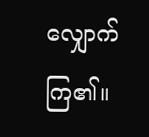လျှောက်ကြ၏။